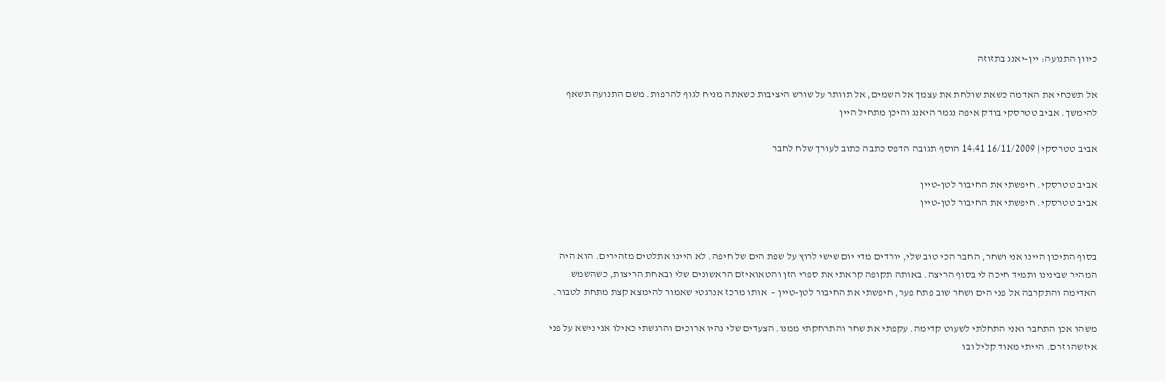כיוון התנועה: יין-יאנג בתזוזה

אל תשכחי את האדמה כשאת שולחת את עצמך אל השמים, אל תוותר על שורש היציבות כשאתה מניח לגוף להרפות. משם התנועה תשאף להימשך. אביב טטרסקי בודק איפה נגמר היאנג והיכן מתחיל היין

אביב טטרסקי | 16/11/2009 14:41 הוסף תגובה הדפס כתבה כתוב לעורך שלח לחבר

אביב טטרסקי. חיפשתי את החיבור לטן-טיין
אביב טטרסקי. חיפשתי את החיבור לטן-טיין


בסוף התיכון היינו אני ושחר, החבר הכי טוב שלי, יורדים מדי יום שישי לרוץ על שפת הים של חיפה. לא היינו אתלטים מזהירים. הוא היה המהיר שבינינו ותמיד חיכה לי בסוף הריצה. באותה תקופה קראתי את ספרי הזן והטאואיזם הראשונים שלי ובאחת הריצות, כשהשמש האדימה והתקרבה אל פני הים ושחר שוב פתח פער, חיפשתי את החיבור לטן-טיין –  אותו מרכז אנרגטי שאמור להימצא קצת מתחת לטבור.

משהו אכן התחבר ואני התחלתי לשעוט קדימה. עקפתי את שחר והתרחקתי ממנו. הצעדים שלי נהיו ארוכים והרגשתי כאילו אני נישא על פני איזשהו זרם. הייתי מאוד קליל ובו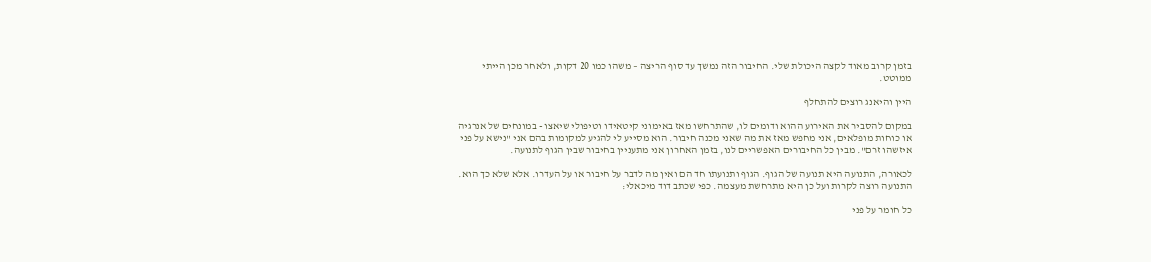בזמן קרוב מאוד לקצה היכולת שלי. החיבור הזה נמשך עד סוף הריצה – משהו כמו 20 דקות, ולאחר מכן הייתי ממוטט.

היין והיאנג רוצים להתחלף

במקום להסביר את האירוע ההוא ודומים לו, שהתרחשו מאז באימוני קיטאידו וטיפולי שיאצו - במונחים של אנרגיה או כוחות מופלאים, אני מחפש מאז את מה שאני מכנה חיבור. הוא מסייע לי להגיע למקומות בהם אני "נישא על פני איזשהו זרם". מבין כל החיבורים האפשריים לנו, בזמן האחרון אני מתעניין בחיבור שבין הגוף לתנועה.

לכאורה, התנועה היא תנועה של הגוף. הגוף ותנועתו חד הם ואין מה לדבר על חיבור או על העדרו. אלא שלא כך הוא. התנועה רוצה לקרות ועל כן היא מתרחשת מעצמה. כפי שכתב דוד מיכאלי:

כל חומר על פני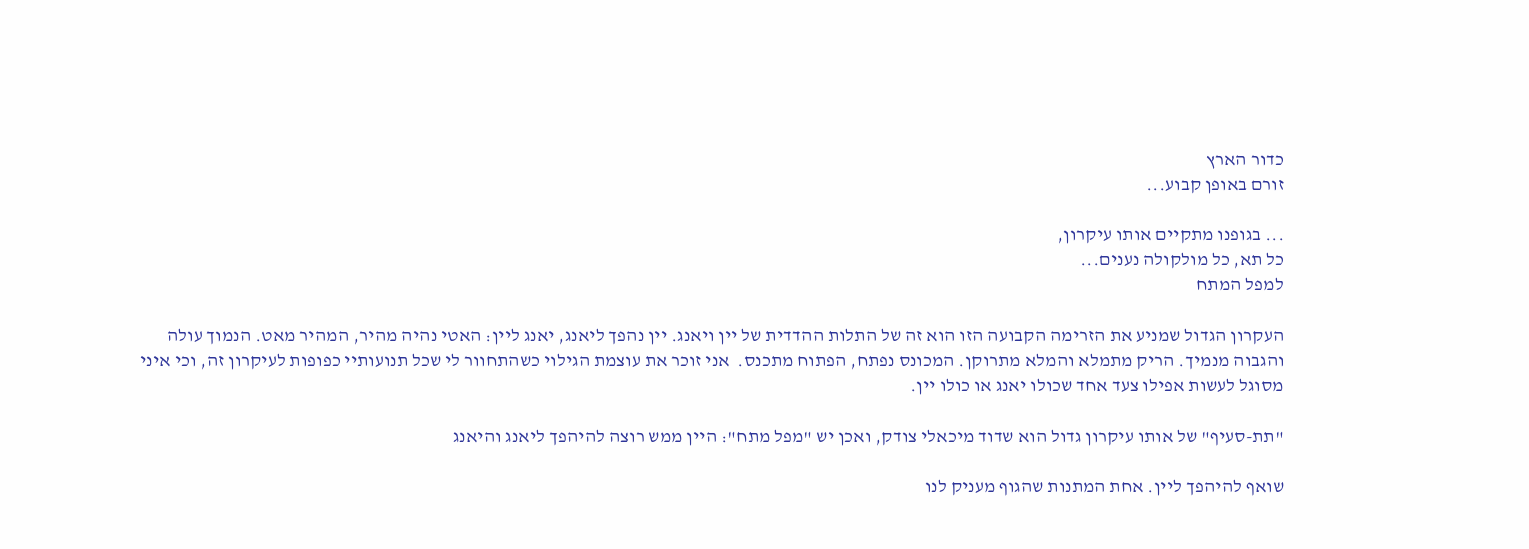כדור הארץ
זורם באופן קבוע...

... בגופנו מתקיים אותו עיקרון,
כל תא, כל מולקולה נענים...
למפל המתח

העקרון הגדול שמניע את הזרימה הקבועה הזו הוא זה של התלות ההדדית של יין ויאנג. יין נהפך ליאנג, יאנג ליין: האטי נהיה מהיר, המהיר מאט. הנמוך עולה והגבוה מנמיך. הריק מתמלא והמלא מתרוקן. המכונס נפתח, הפתוח מתכנס.  אני זוכר את עוצמת הגילוי כשהתחוור לי שכל תנועותיי כפופות לעיקרון זה, וכי איני מסוגל לעשות אפילו צעד אחד שכולו יאנג או כולו יין.

"תת-סעיף" של אותו עיקרון גדול הוא שדוד מיכאלי צודק, ואכן יש "מפל מתח": היין ממש רוצה להיהפך ליאנג והיאנג

שואף להיהפך ליין. אחת המתנות שהגוף מעניק לנו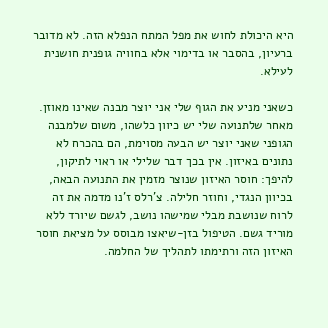היא היכולת לחוש את מפל המתח הנפלא הזה. לא מדובר ברעיון, בהסבר או בדימוי אלא בחוויה גופנית חושנית לעילא.

כשאני מניע את הגוף שלי אני יוצר מבנה שאינו מאוזן. מאחר שלתנועה שלי יש כיוון כלשהו, משום שלמבנה הגופני שאני יוצר יש הבעה מסוימת, הם בהכרח לא נתונים באיזון. אין בכך דבר שלילי או ראוי לתיקון, להיפך: חוסר האיזון שנוצר מזמין את התנועה הבאה, בכיוון הנגדי, וחוזר חלילה. צ'רלס ז'נו מדמה את זה לרוח שנושבת מבלי שמישהו נושב, לגשם שיורד ללא מוריד גשם. הטיפול בזן-שיאצו מבוסס על מציאת חוסר האיזון הזה ורתימתו לתהליך של החלמה.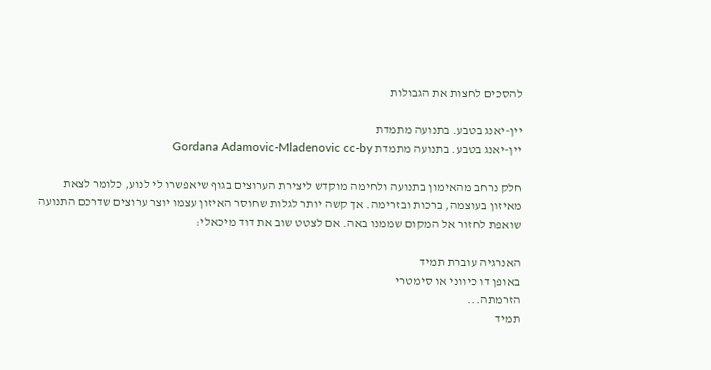להסכים לחצות את הגבולות

יין-יאנג בטבע. בתנועה מתמדת
יין-יאנג בטבע. בתנועה מתמדת Gordana Adamovic-Mladenovic cc-by

חלק נרחב מהאימון בתנועה ולחימה מוקדש ליצירת הערוצים בגוף שיאפשרו לי לנוע, כלומר לצאת מאיזון בעוצמה, ברכות ובזרימה. אך קשה יותר לגלות שחוסר האיזון עצמו יוצר ערוצים שדרכם התנועה שואפת לחזור אל המקום שממנו באה. אם לצטט שוב את דוד מיכאלי:

האנרגיה עוברת תמיד
באופן דו כיווני או סימטרי
הזרמתה...
תמיד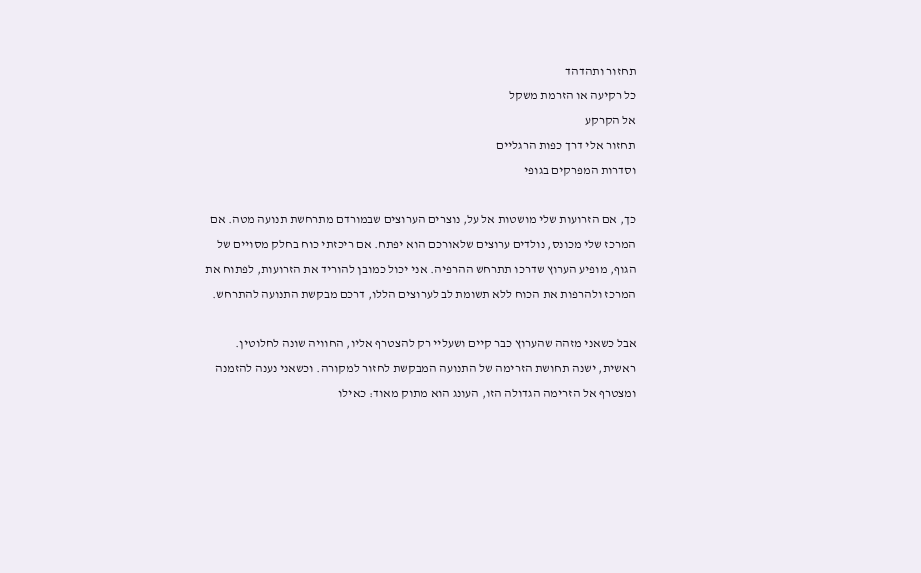תחזור ותהדהד
כל רקיעה או הזרמת משקל
אל הקרקע
תחזור אלי דרך כפות הרגליים
וסדרות המפרקים בגופי

כך, אם הזרועות שלי מושטות אל על, נוצרים הערוצים שבמורדם מתרחשת תנועה מטה. אם המרכז שלי מכונס, נולדים ערוצים שלאורכם הוא יפתח. אם ריכזתי כוח בחלק מסויים של הגוף, מופיע הערוץ שדרכו תתרחש ההרפיה. אני יכול כמובן להוריד את הזרועות, לפתוח את המרכז ולהרפות את הכוח ללא תשומת לב לערוצים הללו, דרכם מבקשת התנועה להתרחש.

אבל כשאני מזהה שהערוץ כבר קיים ושעליי רק להצטרף אליו, החוויה שונה לחלוטין. ראשית, ישנה תחושת הזרימה של התנועה המבקשת לחזור למקורה. וכשאני נענה להזמנה ומצטרף אל הזרימה הגדולה הזו, העונג הוא מתוק מאוד: כאילו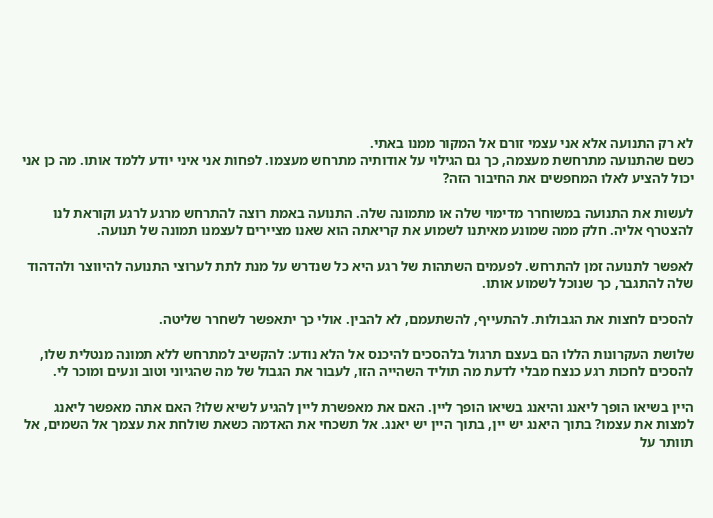לא רק התנועה אלא אני עצמי זורם אל המקור ממנו באתי.
כשם שהתנועה מתרחשת מעצמה, כך גם הגילוי על אודותיה מתרחש מעצמו. לפחות אני איני יודע ללמד אותו. מה כן אני יכול להציע לאלו המחפשים את החיבור הזה?

לעשות את התנועה במשוחרר מדימוי שלה או מתמונה שלה. התנועה באמת רוצה להתרחש מרגע לרגע וקוראת לנו להצטרף אליה. חלק ממה שמונע מאיתנו לשמוע את קריאתה הוא שאנו מציירים לעצמנו תמונה של תנועה.

לאפשר לתנועה זמן להתרחש. לפעמים השתהות של רגע היא כל שנדרש על מנת לתת לערוצי התנועה להיווצר ולהדהוד שלה להתגבר, כך שנוכל לשמוע אותו.

להסכים לחצות את הגבולות. להתעייף, להשתעמם, לא להבין. אולי כך יתאפשר לשחרר שליטה.

שלושת העקרונות הללו הם בעצם תרגול בלהסכים להיכנס אל הלא נודע: להקשיב למתרחש ללא תמונה מנטלית שלו, להסכים לחכות רגע כנצח מבלי לדעת מה תוליד השהייה הזו, לעבור את הגבול של מה שהגיוני וטוב ונעים ומוכר לי.

היין בשיאו הופך ליאנג והיאנג בשיאו הופך ליין. האם את מאפשרת ליין להגיע לשיא שלו? האם אתה מאפשר ליאנג למצות את עצמו? בתוך היאנג יש יין, בתוך היין יש יאנג. אל תשכחי את האדמה כשאת שולחת את עצמך אל השמים, אל תוותר על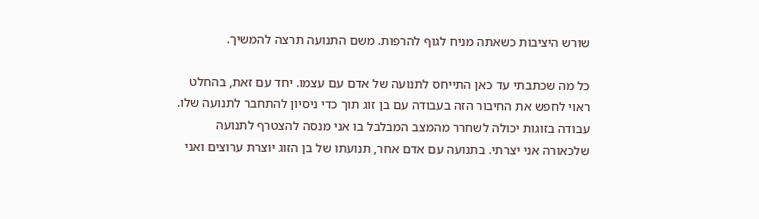שורש היציבות כשאתה מניח לגוף להרפות. משם התנועה תרצה להמשיך.

כל מה שכתבתי עד כאן התייחס לתנועה של אדם עם עצמו. יחד עם זאת, בהחלט ראוי לחפש את החיבור הזה בעבודה עם בן זוג תוך כדי ניסיון להתחבר לתנועה שלו. עבודה בזוגות יכולה לשחרר מהמצב המבלבל בו אני מנסה להצטרף לתנועה שלכאורה אני יצרתי. בתנועה עם אדם אחר, תנועתו של בן הזוג יוצרת ערוצים ואני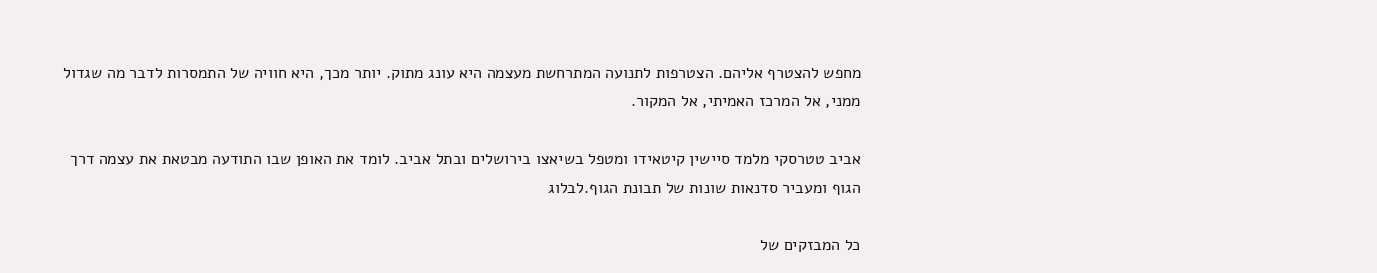מחפש להצטרף אליהם. הצטרפות לתנועה המתרחשת מעצמה היא עונג מתוק. יותר מכך, היא חוויה של התמסרות לדבר מה שגדול ממני, אל המרכז האמיתי, אל המקור.

אביב טטרסקי מלמד סיישין קיטאידו ומטפל בשיאצו בירושלים ובתל אביב. לומד את האופן שבו התודעה מבטאת את עצמה דרך הגוף ומעביר סדנאות שונות של תבונת הגוף.לבלוג

כל המבזקים של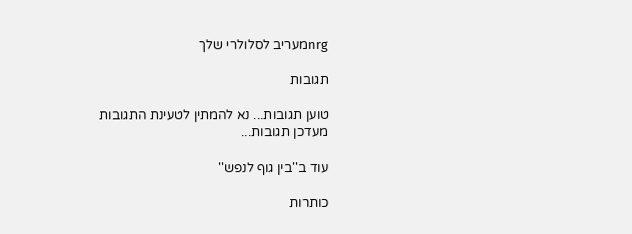nrgמעריב לסלולרי שלך

תגובות

טוען תגובות... נא להמתין לטעינת התגובות
מעדכן תגובות...

עוד ב''בין גוף לנפש''

כותרות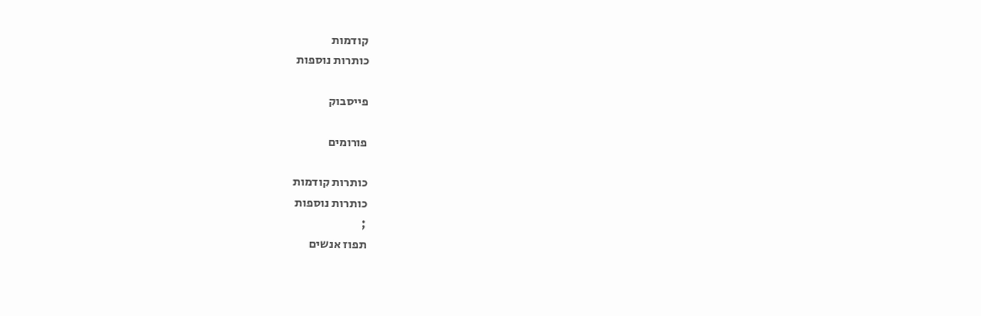קודמות
כותרות נוספות

פייסבוק

פורומים

כותרות קודמות
כותרות נוספות
;
תפוז אנשים